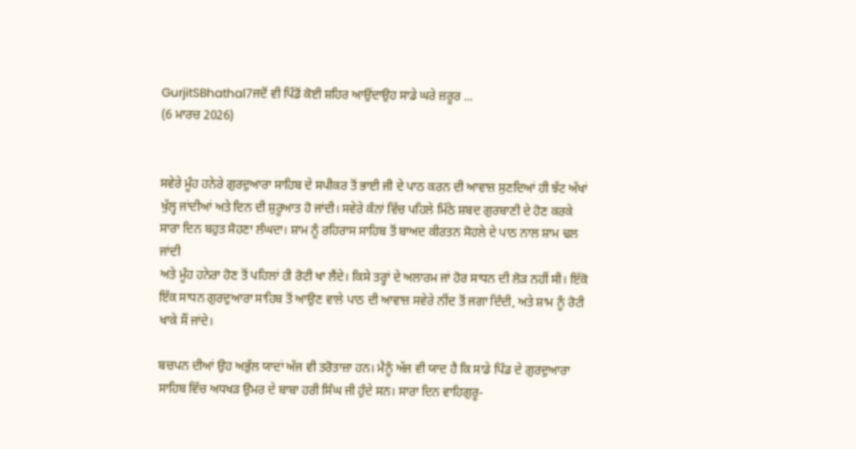GurjitSBhathal7ਜਦੋਂ ਵੀ ਪਿੰਡੋਂ ਕੋਈ ਸ਼ਹਿਰ ਆਉਂਦਾਉਹ ਸਾਡੇ ਘਰੇ ਜ਼ਰੂਰ ...
(6 ਮਾਰਚ 2026)


ਸਵੇਰੇ ਮੂੰਹ ਹਨੇਰੇ ਗੁਰਦੁਆਰਾ ਸਾਹਿਬ ਦੇ ਸਪੀਕਰ ਤੋਂ ਭਾਈ ਜੀ ਦੇ ਪਾਠ ਕਰਨ ਦੀ ਆਵਾਜ਼ ਸੁਣਦਿਆਂ ਹੀ ਝੱਟ ਅੱਖਾਂ ਖੁੱਲ੍ਹ ਜਾਂਦੀਆਂ ਅਤੇ ਦਿਨ ਦੀ ਸ਼ੁਰੂਆਤ ਹੋ ਜਾਂਦੀ। ਸਵੇਰੇ ਕੰਨਾਂ ਵਿੱਚ ਪਹਿਲੇ ਮਿੱਠੇ ਸ਼ਬਦ ਗੁਰਬਾਣੀ ਦੇ ਹੋਣ ਕਰਕੇ ਸਾਰਾ ਦਿਨ ਬਹੁਤ ਸੋਹਣਾ ਲੰਘਦਾ। ਸ਼ਾਮ ਨੂੰ ਰਹਿਰਾਸ ਸਾਹਿਬ ਤੋਂ ਬਾਅਦ ਕੀਰਤਨ ਸੋਹਲੇ ਦੇ ਪਾਠ ਨਾਲ ਸ਼ਾਮ ਢਲ ਜਾਂਦੀ
ਅਤੇ ਮੂੰਹ ਹਨੇਰਾ ਹੋਣ ਤੋਂ ਪਹਿਲਾਂ ਹੀ ਰੋਟੀ ਖਾ ਲੈਂਦੇ। ਕਿਸੇ ਤਰ੍ਹਾਂ ਦੇ ਅਲਾਰਮ ਜਾਂ ਹੋਰ ਸਾਧਨ ਦੀ ਲੋੜ ਨਹੀਂ ਸੀ। ਇੱਕੋ ਇੱਕ ਸਾਧਨ ਗੁਰਦੁਆਰਾ ਸਾਹਿਬ ਤੋਂ ਆਉਣ ਵਾਲੇ ਪਾਠ ਦੀ ਆਵਾਜ਼ ਸਵੇਰੇ ਨੀਂਦ ਤੋਂ ਜਗਾ ਦਿੰਦੀ, ਅਤੇ ਸ਼ਾਮ ਨੂੰ ਰੋਟੀ ਖਾਕੇ ਸੌਂ ਜਾਂਦੇ।

ਬਚਪਨ ਦੀਆਂ ਉਹ ਅਭੁੱਲ ਯਾਦਾਂ ਅੱਜ ਵੀ ਤਰੋਤਾਜ਼ਾ ਹਨ। ਮੈਨੂੰ ਅੱਜ ਵੀ ਯਾਦ ਹੈ ਕਿ ਸਾਡੇ ਪਿੰਡ ਦੇ ਗੁਰਦੁਆਰਾ ਸਾਹਿਬ ਵਿੱਚ ਅਧਖੜ ਉਮਰ ਦੇ ਬਾਬਾ ਹਰੀ ਸਿੰਘ ਜੀ ਹੁੰਦੇ ਸਨ। ਸਾਰਾ ਦਿਨ ਵਾਹਿਗੁਰੂ-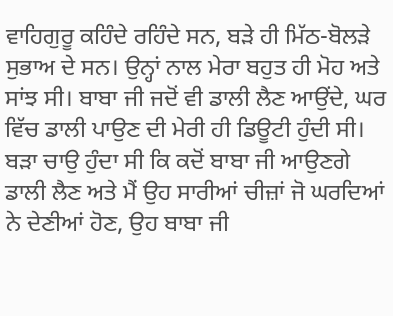ਵਾਹਿਗੁਰੂ ਕਹਿੰਦੇ ਰਹਿੰਦੇ ਸਨ, ਬੜੇ ਹੀ ਮਿੱਠ-ਬੋਲੜੇ ਸੁਭਾਅ ਦੇ ਸਨ। ਉਨ੍ਹਾਂ ਨਾਲ ਮੇਰਾ ਬਹੁਤ ਹੀ ਮੋਹ ਅਤੇ ਸਾਂਝ ਸੀ। ਬਾਬਾ ਜੀ ਜਦੋਂ ਵੀ ਡਾਲੀ ਲੈਣ ਆਉਂਦੇ, ਘਰ ਵਿੱਚ ਡਾਲੀ ਪਾਉਣ ਦੀ ਮੇਰੀ ਹੀ ਡਿਊਟੀ ਹੁੰਦੀ ਸੀ। ਬੜਾ ਚਾਉ ਹੁੰਦਾ ਸੀ ਕਿ ਕਦੋਂ ਬਾਬਾ ਜੀ ਆਉਣਗੇ ਡਾਲੀ ਲੈਣ ਅਤੇ ਮੈਂ ਉਹ ਸਾਰੀਆਂ ਚੀਜ਼ਾਂ ਜੋ ਘਰਦਿਆਂ ਨੇ ਦੇਣੀਆਂ ਹੋਣ, ਉਹ ਬਾਬਾ ਜੀ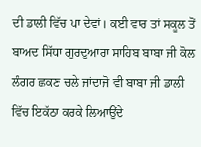ਦੀ ਡਾਲੀ ਵਿੱਚ ਪਾ ਦੇਵਾਂ। ਕਈ ਵਾਰ ਤਾਂ ਸਕੂਲ ਤੋਂ ਬਾਅਦ ਸਿੱਧਾ ਗੁਰਦੁਆਰਾ ਸਾਹਿਬ ਬਾਬਾ ਜੀ ਕੋਲ ਲੰਗਰ ਛਕਣ ਚਲੇ ਜਾਂਦਾਜੋ ਵੀ ਬਾਬਾ ਜੀ ਡਾਲੀ ਵਿੱਚ ਇਕੱਠਾ ਕਰਕੇ ਲਿਆਉਂਦੇ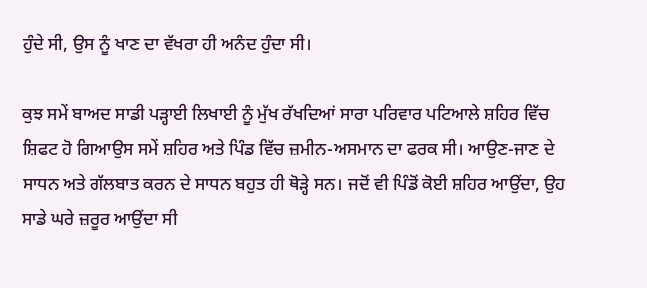ਹੁੰਦੇ ਸੀ, ਉਸ ਨੂੰ ਖਾਣ ਦਾ ਵੱਖਰਾ ਹੀ ਅਨੰਦ ਹੁੰਦਾ ਸੀ।

ਕੁਝ ਸਮੇਂ ਬਾਅਦ ਸਾਡੀ ਪੜ੍ਹਾਈ ਲਿਖਾਈ ਨੂੰ ਮੁੱਖ ਰੱਖਦਿਆਂ ਸਾਰਾ ਪਰਿਵਾਰ ਪਟਿਆਲੇ ਸ਼ਹਿਰ ਵਿੱਚ ਸ਼ਿਫਟ ਹੋ ਗਿਆਉਸ ਸਮੇਂ ਸ਼ਹਿਰ ਅਤੇ ਪਿੰਡ ਵਿੱਚ ਜ਼ਮੀਨ-ਅਸਮਾਨ ਦਾ ਫਰਕ ਸੀ। ਆਉਣ-ਜਾਣ ਦੇ ਸਾਧਨ ਅਤੇ ਗੱਲਬਾਤ ਕਰਨ ਦੇ ਸਾਧਨ ਬਹੁਤ ਹੀ ਥੋੜ੍ਹੇ ਸਨ। ਜਦੋਂ ਵੀ ਪਿੰਡੋਂ ਕੋਈ ਸ਼ਹਿਰ ਆਉਂਦਾ, ਉਹ ਸਾਡੇ ਘਰੇ ਜ਼ਰੂਰ ਆਉਂਦਾ ਸੀ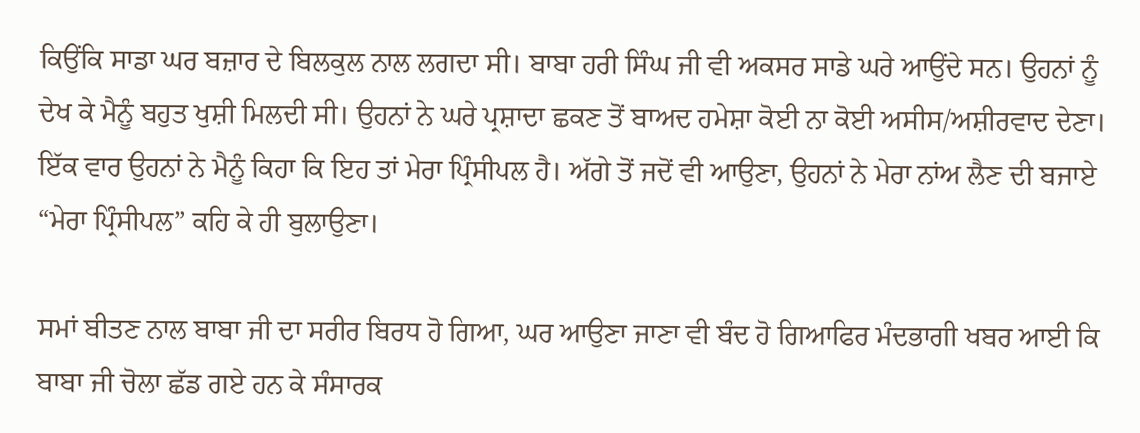ਕਿਉਂਕਿ ਸਾਡਾ ਘਰ ਬਜ਼ਾਰ ਦੇ ਬਿਲਕੁਲ ਨਾਲ ਲਗਦਾ ਸੀ। ਬਾਬਾ ਹਰੀ ਸਿੰਘ ਜੀ ਵੀ ਅਕਸਰ ਸਾਡੇ ਘਰੇ ਆਉਂਦੇ ਸਨ। ਉਹਨਾਂ ਨੂੰ ਦੇਖ ਕੇ ਮੈਨੂੰ ਬਹੁਤ ਖੁਸ਼ੀ ਮਿਲਦੀ ਸੀ। ਉਹਨਾਂ ਨੇ ਘਰੇ ਪ੍ਰਸ਼ਾਦਾ ਛਕਣ ਤੋਂ ਬਾਅਦ ਹਮੇਸ਼ਾ ਕੋਈ ਨਾ ਕੋਈ ਅਸੀਸ/ਅਸ਼ੀਰਵਾਦ ਦੇਣਾ। ਇੱਕ ਵਾਰ ਉਹਨਾਂ ਨੇ ਮੈਨੂੰ ਕਿਹਾ ਕਿ ਇਹ ਤਾਂ ਮੇਰਾ ਪ੍ਰਿੰਸੀਪਲ ਹੈ। ਅੱਗੇ ਤੋਂ ਜਦੋਂ ਵੀ ਆਉਣਾ, ਉਹਨਾਂ ਨੇ ਮੇਰਾ ਨਾਂਅ ਲੈਣ ਦੀ ਬਜਾਏ “ਮੇਰਾ ਪ੍ਰਿੰਸੀਪਲ” ਕਹਿ ਕੇ ਹੀ ਬੁਲਾਉਣਾ।

ਸਮਾਂ ਬੀਤਣ ਨਾਲ ਬਾਬਾ ਜੀ ਦਾ ਸਰੀਰ ਬਿਰਧ ਹੋ ਗਿਆ, ਘਰ ਆਉਣਾ ਜਾਣਾ ਵੀ ਬੰਦ ਹੋ ਗਿਆਫਿਰ ਮੰਦਭਾਗੀ ਖਬਰ ਆਈ ਕਿ ਬਾਬਾ ਜੀ ਚੋਲਾ ਛੱਡ ਗਏ ਹਨ ਕੇ ਸੰਸਾਰਕ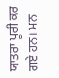ਯਾਤਰਾ ਪੂਰੀ ਕਰ ਗਏ ਹਨ। ਮਨ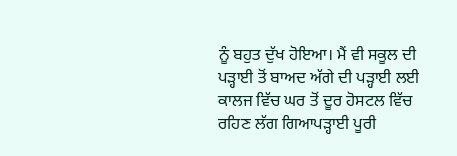ਨੂੰ ਬਹੁਤ ਦੁੱਖ ਹੋਇਆ। ਮੈਂ ਵੀ ਸਕੂਲ ਦੀ ਪੜ੍ਹਾਈ ਤੋਂ ਬਾਅਦ ਅੱਗੇ ਦੀ ਪੜ੍ਹਾਈ ਲਈ ਕਾਲਜ ਵਿੱਚ ਘਰ ਤੋਂ ਦੂਰ ਹੋਸਟਲ ਵਿੱਚ ਰਹਿਣ ਲੱਗ ਗਿਆਪੜ੍ਹਾਈ ਪੂਰੀ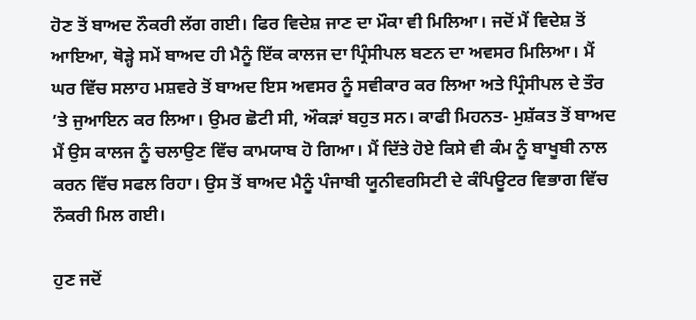ਹੋਣ ਤੋਂ ਬਾਅਦ ਨੌਕਰੀ ਲੱਗ ਗਈ। ਫਿਰ ਵਿਦੇਸ਼ ਜਾਣ ਦਾ ਮੌਕਾ ਵੀ ਮਿਲਿਆ। ਜਦੋਂ ਮੈਂ ਵਿਦੇਸ਼ ਤੋਂ ਆਇਆ, ਥੋੜ੍ਹੇ ਸਮੇਂ ਬਾਅਦ ਹੀ ਮੈਨੂੰ ਇੱਕ ਕਾਲਜ ਦਾ ਪ੍ਰਿੰਸੀਪਲ ਬਣਨ ਦਾ ਅਵਸਰ ਮਿਲਿਆ। ਮੈਂ ਘਰ ਵਿੱਚ ਸਲਾਹ ਮਸ਼ਵਰੇ ਤੋਂ ਬਾਅਦ ਇਸ ਅਵਸਰ ਨੂੰ ਸਵੀਕਾਰ ਕਰ ਲਿਆ ਅਤੇ ਪ੍ਰਿੰਸੀਪਲ ਦੇ ਤੌਰ ’ਤੇ ਜੁਆਇਨ ਕਰ ਲਿਆ। ਉਮਰ ਛੋਟੀ ਸੀ, ਔਕੜਾਂ ਬਹੁਤ ਸਨ। ਕਾਫੀ ਮਿਹਨਤ- ਮੁਸ਼ੱਕਤ ਤੋਂ ਬਾਅਦ ਮੈਂ ਉਸ ਕਾਲਜ ਨੂੰ ਚਲਾਉਣ ਵਿੱਚ ਕਾਮਯਾਬ ਹੋ ਗਿਆ। ਮੈਂ ਦਿੱਤੇ ਹੋਏ ਕਿਸੇ ਵੀ ਕੰਮ ਨੂੰ ਬਾਖੂਬੀ ਨਾਲ ਕਰਨ ਵਿੱਚ ਸਫਲ ਰਿਹਾ। ਉਸ ਤੋਂ ਬਾਅਦ ਮੈਨੂੰ ਪੰਜਾਬੀ ਯੂਨੀਵਰਸਿਟੀ ਦੇ ਕੰਪਿਊਟਰ ਵਿਭਾਗ ਵਿੱਚ ਨੌਕਰੀ ਮਿਲ ਗਈ।

ਹੁਣ ਜਦੋਂ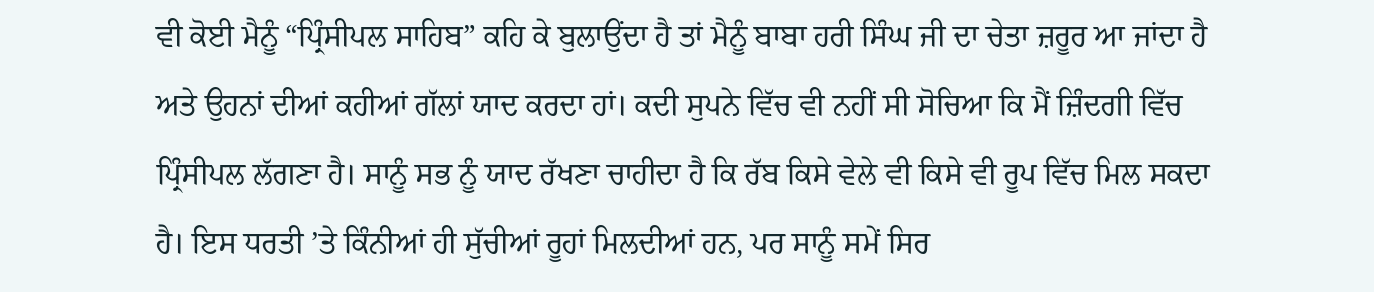ਵੀ ਕੋਈ ਮੈਨੂੰ “ਪ੍ਰਿੰਸੀਪਲ ਸਾਹਿਬ” ਕਹਿ ਕੇ ਬੁਲਾਉਂਦਾ ਹੈ ਤਾਂ ਮੈਨੂੰ ਬਾਬਾ ਹਰੀ ਸਿੰਘ ਜੀ ਦਾ ਚੇਤਾ ਜ਼ਰੂਰ ਆ ਜਾਂਦਾ ਹੈ ਅਤੇ ਉਹਨਾਂ ਦੀਆਂ ਕਹੀਆਂ ਗੱਲਾਂ ਯਾਦ ਕਰਦਾ ਹਾਂ। ਕਦੀ ਸੁਪਨੇ ਵਿੱਚ ਵੀ ਨਹੀਂ ਸੀ ਸੋਚਿਆ ਕਿ ਮੈਂ ਜ਼ਿੰਦਗੀ ਵਿੱਚ ਪ੍ਰਿੰਸੀਪਲ ਲੱਗਣਾ ਹੈ। ਸਾਨੂੰ ਸਭ ਨੂੰ ਯਾਦ ਰੱਖਣਾ ਚਾਹੀਦਾ ਹੈ ਕਿ ਰੱਬ ਕਿਸੇ ਵੇਲੇ ਵੀ ਕਿਸੇ ਵੀ ਰੂਪ ਵਿੱਚ ਮਿਲ ਸਕਦਾ ਹੈ। ਇਸ ਧਰਤੀ ’ਤੇ ਕਿੰਨੀਆਂ ਹੀ ਸੁੱਚੀਆਂ ਰੂਹਾਂ ਮਿਲਦੀਆਂ ਹਨ, ਪਰ ਸਾਨੂੰ ਸਮੇਂ ਸਿਰ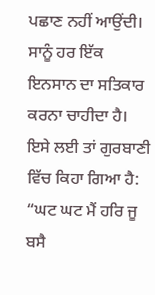ਪਛਾਣ ਨਹੀਂ ਆਉਂਦੀ। ਸਾਨੂੰ ਹਰ ਇੱਕ ਇਨਸਾਨ ਦਾ ਸਤਿਕਾਰ ਕਰਨਾ ਚਾਹੀਦਾ ਹੈ। ਇਸੇ ਲਈ ਤਾਂ ਗੁਰਬਾਣੀ ਵਿੱਚ ਕਿਹਾ ਗਿਆ ਹੈ: “ਘਟ ਘਟ ਮੈਂ ਹਰਿ ਜੂ ਬਸੈ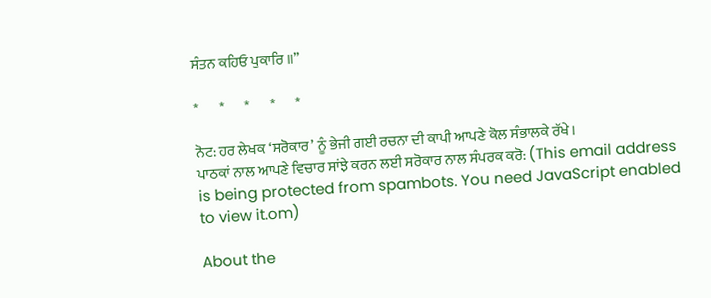ਸੰਤਨ ਕਹਿਓ ਪੁਕਾਰਿ ॥”

*       *       *       *       *

ਨੋਟ: ਹਰ ਲੇਖਕ ‘ਸਰੋਕਾਰ’ ਨੂੰ ਭੇਜੀ ਗਈ ਰਚਨਾ ਦੀ ਕਾਪੀ ਆਪਣੇ ਕੋਲ ਸੰਭਾਲਕੇ ਰੱਖੇ।
ਪਾਠਕਾਂ ਨਾਲ ਆਪਣੇ ਵਿਚਾਰ ਸਾਂਝੇ ਕਰਨ ਲਈ ਸਰੋਕਾਰ ਨਾਲ ਸੰਪਰਕ ਕਰੋ: (This email address is being protected from spambots. You need JavaScript enabled to view it.om)

About the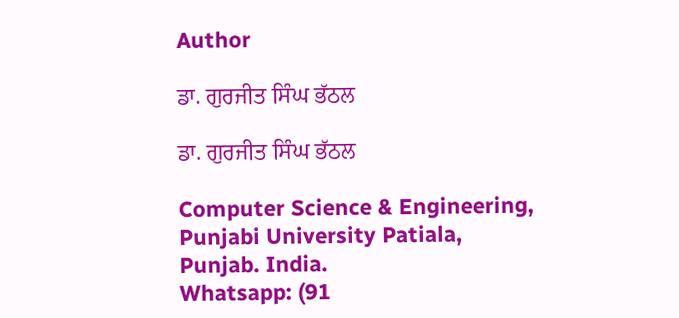Author

ਡਾ. ਗੁਰਜੀਤ ਸਿੰਘ ਭੱਠਲ

ਡਾ. ਗੁਰਜੀਤ ਸਿੰਘ ਭੱਠਲ

Computer Science & Engineering, Punjabi University Patiala, Punjab. India.
Whatsapp: (91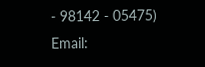- 98142 - 05475)
Email: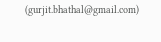(gurjit.bhathal@gmail.com)